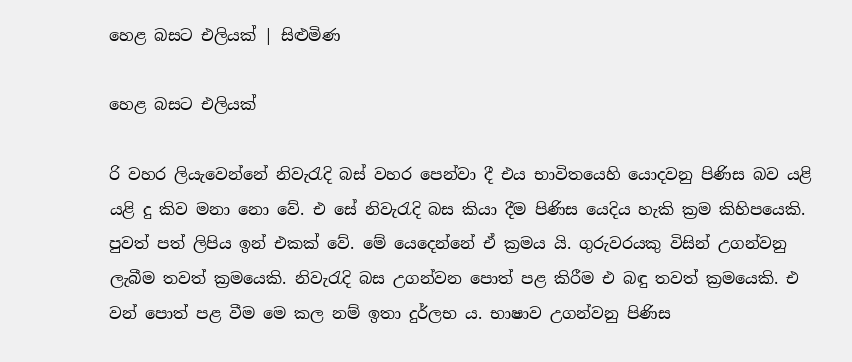හෙළ බසට එලියක් | සිළුමිණ

හෙළ බසට එලියක්

රි වහර ලියැවෙන්නේ නිවැරැදි බස් වහර පෙන්වා දී එය භාවිතයෙහි යොදවනු පිණිස බව යළි යළි දු කිව මනා නො වේ. එ සේ නිවැරැදි බස කියා දීම පිණිස යෙදිය හැකි ක්‍රම කිහිපයෙකි. පුවත් පත් ලිපිය ඉන් එකක් වේ. මේ යෙදෙන්නේ ඒ ක්‍රමය යි. ගුරුවරයකු විසින් උගන්වනු ලැබීම තවත් ක්‍රමයෙකි. නිවැරැදි බස උගන්වන පොත් පළ කිරීම එ බඳු තවත් ක්‍රමයෙකි. එ වන් පොත් පළ වීම මෙ කල නම් ඉතා දුර්ලභ ය. භාෂාව උගන්වනු පිණිස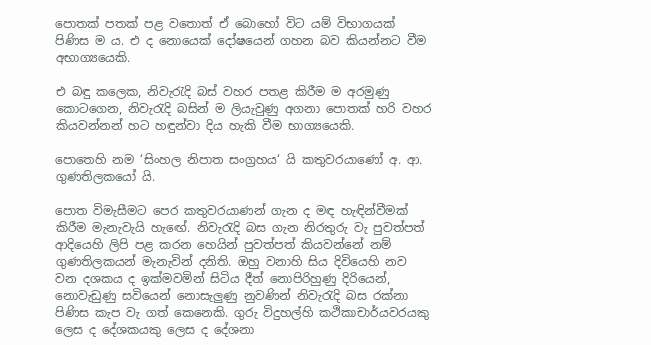පොතක් පතක් පළ වතොත් ඒ බොහෝ විට යම් විභාගයක් පිණිස ම ය. එ ද නොයෙක් දෝෂයෙන් ගහන බව කියන්නට වීම අභාග්‍යයෙකි.

එ බඳු කලෙක, නිවැරැදි බස් වහර පතළ කිරීම ම අරමුණු කොටගෙන, නිවැරැදි බසින් ම ලියැවුණු අගනා පොතක් හරි වහර කියවන්නන් හට හඳුන්වා දිය හැකි වීම භාග්‍යයෙකි.

පොතෙහි නම ‘සිංහල නිපාත සංග්‍රහය‘ යි කතුවරයාණෝ අ. ආ. ගුණතිලකයෝ යි.

පොත විමැසීමට පෙර කතුවරයාණන් ගැන ද මඳ හැඳින්වීමක් කිරීම මැනැවැයි හැඟේ. නිවැරැදි බස ගැන නිරතුරු වැ පුවත්පත් ආදියෙහි ලිපි පළ කරන හෙයින් පුවත්පත් කියවන්නේ නම් ගුණතිලකයන් මැනැවින් දනිති. ඔහු වනාහි සිය දිවියෙහි නව වන දශකය ද ඉක්මවමින් සිටිය දීත් නොපිරිහුණු දිරියෙන්, නොවැඩුණු සවියෙන් නොසැලුණු නුවණින් නිවැරැදි බස රක්නා පිණිස කැප වැ ගත් කෙනෙකි. ගුරු විදුහල්හි කථිකාචාර්යවරයකු ලෙස ද දේශකයකු ලෙස ද දේශනා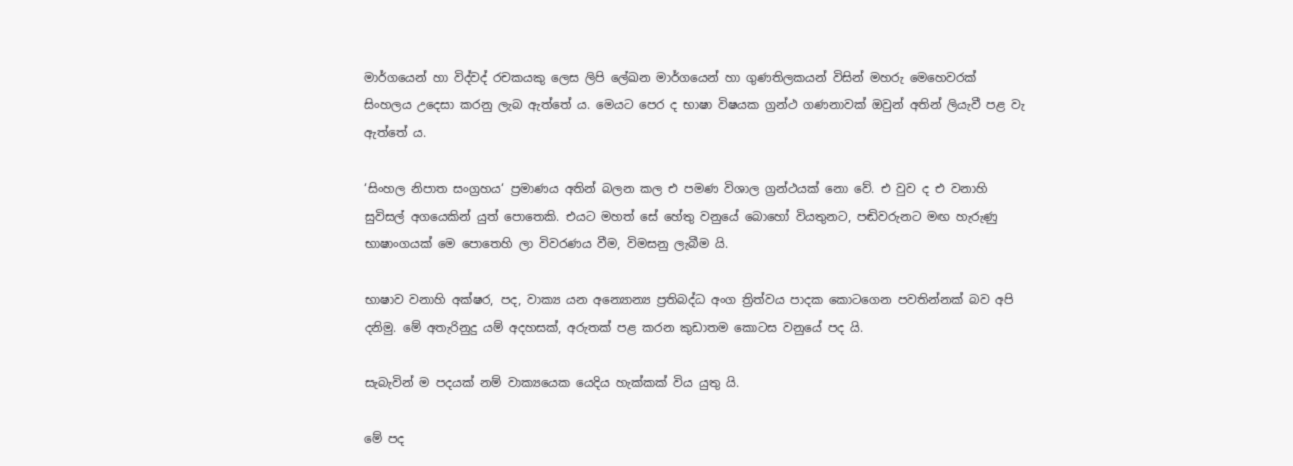මාර්ගයෙන් හා විද්වද් රචකයකු ලෙස ලිපි ලේඛන මාර්ගයෙන් හා ගුණතිලකයන් විසින් මහරු මෙහෙවරක් සිංහලය උදෙසා කරනු ලැබ ඇත්තේ ය. මෙයට පෙර ද භාෂා විෂයක ග්‍රන්ථ ගණනාවක් ඔවුන් අතින් ලියැවී පළ වැ ඇත්තේ ය.

‘සිංහල නිපාත සංග්‍රහය‘ ප්‍රමාණය අතින් බලන කල එ පමණ විශාල ග්‍රන්ථයක් නො වේ. එ වුව ද එ වනාහි සුවිසල් අගයෙකින් යුත් පොතෙකි. එයට මහත් සේ හේතු වනුයේ බොහෝ වියතුනට, පඬිවරුනට මඟ හැරුණු භාෂාංගයක් මෙ පොතෙහි ලා විවරණය වීම, විමසනු ලැබීම යි.

භාෂාව වනාහි අක්ෂර, පද, වාක්‍ය යන අන්‍යොන්‍ය ප්‍රතිබද්ධ අංග ත්‍රිත්වය පාදක කොටගෙන පවතින්නක් බව අපි දනිමු. මේ අතැරිනුදු යම් අදහසක්, අරුතක් පළ කරන කුඩාතම කොටස වනුයේ පද යි.

සැබැවින් ම පදයක් නම් වාක්‍යයෙක යෙදිය හැක්කක් විය යුතු යි.

මේ පද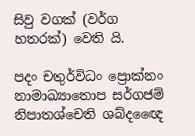සිවු වගක් (වර්ග හතරක්) වෙති යි.

පදං චතුර්විධං ප්‍රොක්නං
නාමාඛ්‍යාතොප සර්ගජම්
නිපාතශ්චෙති ශබ්දඥෛ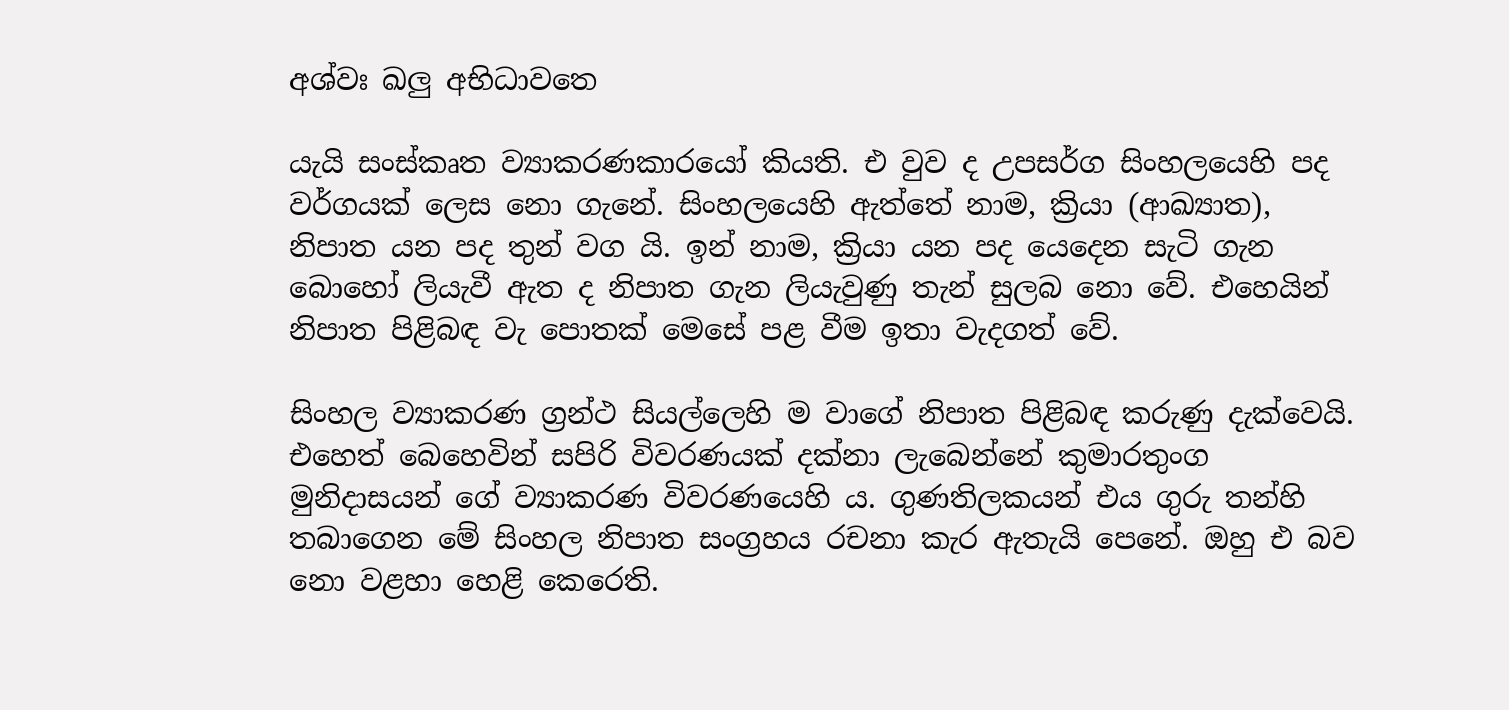අශ්වඃ ඛලු අභිධාවතෙ

යැයි සංස්කෘත ව්‍යාකරණකාරයෝ කියති. එ වුව ද උපසර්ග සිංහලයෙහි පද වර්ගයක් ලෙස නො ගැනේ. සිංහලයෙහි ඇත්තේ නාම, ක්‍රියා (ආඛ්‍යාත), නිපාත යන පද තුන් වග යි. ඉන් නාම, ක්‍රියා යන පද යෙදෙන සැටි ගැන බොහෝ ලියැවී ඇත ද නිපාත ගැන ලියැවුණු තැන් සුලබ නො වේ. එහෙයින් නිපාත පිළිබඳ වැ පොතක් මෙසේ පළ වීම ඉතා වැදගත් වේ.

සිංහල ව්‍යාකරණ ග්‍රන්ථ සියල්ලෙහි ම වාගේ නිපාත පිළිබඳ කරුණු දැක්වෙයි. එහෙත් බෙහෙවින් සපිරි විවරණයක් දක්නා ලැබෙන්නේ කුමාරතුංග මුනිදාසයන් ගේ ව්‍යාකරණ විවරණයෙහි ය. ගුණතිලකයන් එය ගුරු තන්හි තබාගෙන මේ සිංහල නිපාත සංග්‍රහය රචනා කැර ඇතැයි පෙනේ. ඔහු එ බව නො වළහා හෙළි කෙරෙති.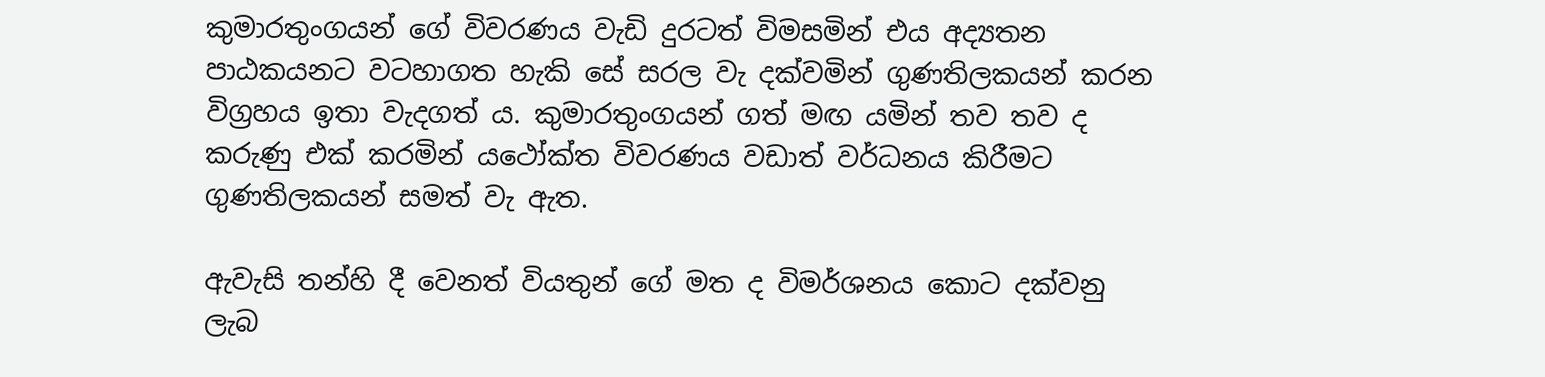කුමාරතුංගයන් ගේ විවරණය වැඩි දුරටත් විමසමින් එය අද්‍යතන පාඨකයනට වටහාගත හැකි සේ සරල වැ දක්වමින් ගුණතිලකයන් කරන විග්‍රහය ඉතා වැදගත් ය. කුමාරතුංගයන් ගත් මඟ යමින් තව තව ද කරුණු එක් කරමින් යථෝක්ත විවරණය වඩාත් වර්ධනය කිරීමට ගුණතිලකයන් සමත් වැ ඇත.

ඇවැසි තන්හි දී වෙනත් වියතුන් ගේ මත ද විමර්ශනය කොට දක්වනු ලැබ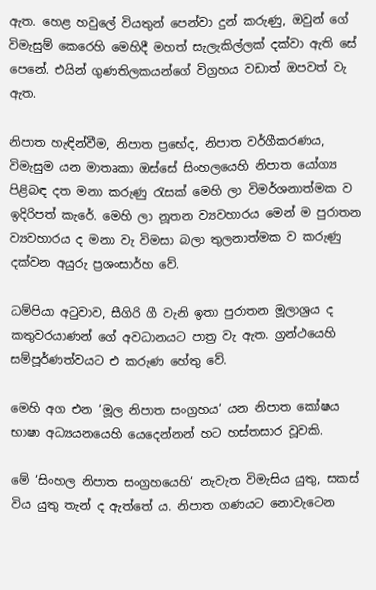ඇත. හෙළ හවුලේ වියතුන් පෙන්වා දුන් කරුණු, ඔවුන් ගේ විමැසුම් කෙරෙහි මෙහිදී මහත් සැලැකිල්ලක් දක්වා ඇති සේ පෙනේ. එයින් ගුණතිලකයන්ගේ විග්‍රහය වඩාත් ඔපවත් වැ ඇත.

නිපාත හැඳින්වීම, නිපාත ප්‍රභේද, නිපාත වර්ගීකරණය, විමැසුම යන මාතෘකා ඔස්සේ සිංහලයෙහි නිපාත යෝග්‍ය පිළිබඳ දත මනා කරුණු රැසක් මෙහි ලා විමර්ශනාත්මක ව ඉදිරිපත් කැරේ. මෙහි ලා නූතන ව්‍යවහාරය මෙන් ම පුරාතන ව්‍යවහාරය ද මනා වැ විමසා බලා තුලනාත්මක ව කරුණු දක්වන අයුරු ප්‍රශංසාර්හ වේ.

ධම්පියා අටුවාව, සීගිරි ගී වැනි ඉතා පුරාතන මූලාශ්‍රය ද කතුවරයාණන් ගේ අවධානයට පාත්‍ර වැ ඇත. ග්‍රන්ථයෙහි සම්පූර්ණත්වයට එ කරුණ හේතු වේ.

මෙහි අග එන ‘මූල නිපාත සංග්‍රහය‘ යන නිපාත කෝෂය භාෂා අධ්‍යයනයෙහි යෙදෙන්නන් හට හස්තසාර වූවකි.

මේ ‘සිංහල නිපාත සංග්‍රහයෙහි‘ නැවැත විමැසිය යුතු, සකස් විය යුතු තැන් ද ඇත්තේ ය. නිපාත ගණයට නොවැටෙන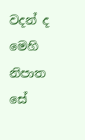වදන් ද මෙහි නිපාත සේ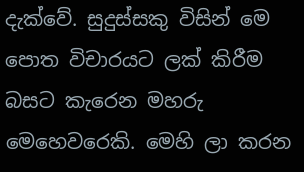දැක්වේ. සුදුස්සකු විසින් මෙ පොත විචාරයට ලක් කිරීම බසට කැරෙන මහරු මෙහෙවරෙකි. මෙහි ලා කරන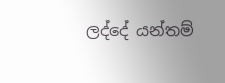ලද්දේ යන්තම්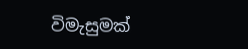විමැසුමක්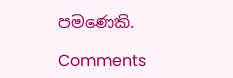පමණෙකි.

Comments